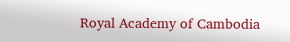Royal Academy of Cambodia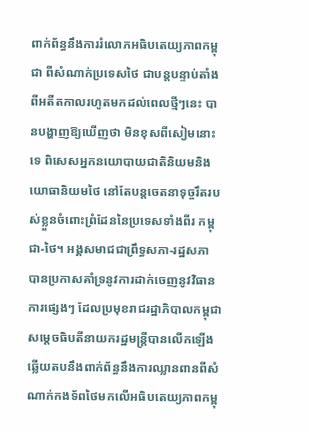ពាក់ព័ន្ធនឹងការរំលោភអធិបតេយ្យភាពកម្ពុជា ពីសំណាក់ប្រទេសថៃ ជាបន្តបន្ទាប់តាំងពីអតីតកាលរហូតមកដល់ពេលថ្មីៗនេះ បានបង្ហាញឱ្យឃើញថា មិនខុសពីសៀមនោះទេ ពិសេសអ្នកនយោបាយជាតិនិយមនិងយោធានិយមថៃ នៅតែបន្តចេតនាទុច្ចរឹតរបស់ខ្លួនចំពោះព្រំដែននៃប្រទេសទាំងពីរ កម្ពុជា-ថៃ។ អង្គសមាជជាព្រឹទ្ធសភា-រដ្ឋសភា បានប្រកាសគាំទ្រនូវការដាក់ចេញនូវវិធានការផ្សេងៗ ដែលប្រមុខរាជរដ្ឋាភិបាលកម្ពុជា សម្ដេចធិបតីនាយករដ្ឋមន្ត្រីបានលើកឡើង ឆ្លើយតបនឹងពាក់ព័ន្ធនឹងការឈ្លានពានពីសំណាក់កងទ័ពថៃមកលើអធិបតេយ្យភាពកម្ពុ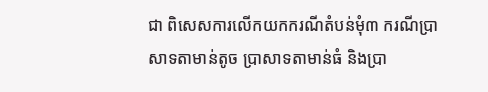ជា ពិសេសការលើកយកករណីតំបន់មុំ៣ ករណីប្រាសាទតាមាន់តូច ប្រាសាទតាមាន់ធំ និងប្រា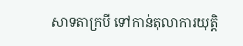សាទតាក្របី ទៅកាន់តុលាការយុត្តិ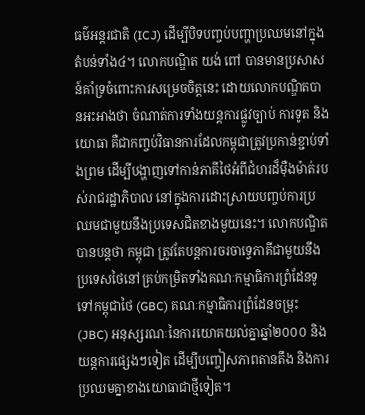ធម៌អន្តរជាតិ (ICJ) ដើម្បីបិទបញ្ចប់បញ្ហាប្រឈមនៅក្នុងតំបន់ទាំង៤។ លោកបណ្ឌិត យង់ ពៅ បានមានប្រសាសន៍គាំទ្រចំពោះការសម្រេចចិត្តនេះ ដោយលោកបណ្ឌិតបានអះអាងថា ចំណាត់ការទាំងយន្តការផ្លូវច្បាប់ ការទូត និងយោធា គឺជាកញ្ចប់វិធានការដែលកម្ពុជាត្រូវប្រកាន់ខ្ជាប់ទាំងព្រម ដើម្បីបង្ហាញទៅកាន់ភាគីថៃអំពីជំហរដ៏ម៉ឺងម៉ាត់របស់រាជរដ្ឋាភិបាល នៅក្នុងការដោះស្រាយបញ្ចប់ការប្រឈមជាមួយនឹងប្រទេសជិតខាងមួយនេះ។ លោកបណ្ឌិតបានបន្តថា កម្ពុជា ត្រូវតែបន្តការចរចាទ្វេភាគីជាមួយនឹងប្រទេសថៃនៅគ្រប់កម្រិតទាំងគណៈកម្មាធិការព្រំដែនទូទៅកម្ពុជាថៃ (GBC) គណៈកម្មាធិការព្រំដែនចម្រុះ (JBC) អនុស្សរណៈនៃការយោគយល់គ្នាឆ្នាំ២០០០ និងយន្តការផ្សេងៗទៀត ដើម្បីបញ្ចៀសភាពតានតឹង និងការប្រឈមគ្នាខាងយោធាជាថ្មីទៀត។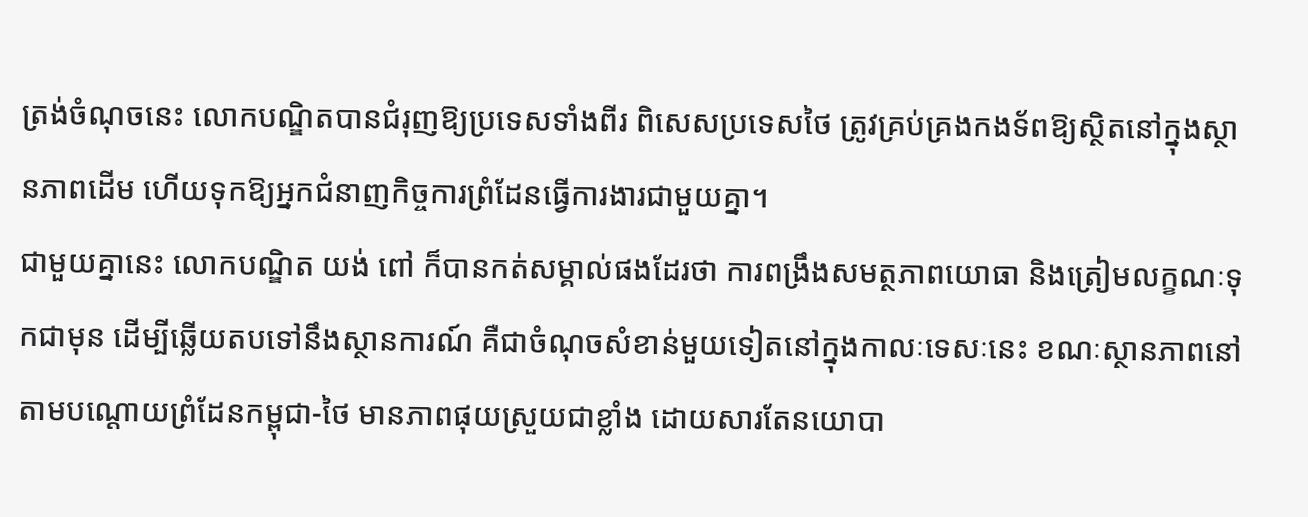ត្រង់ចំណុចនេះ លោកបណ្ឌិតបានជំរុញឱ្យប្រទេសទាំងពីរ ពិសេសប្រទេសថៃ ត្រូវគ្រប់គ្រងកងទ័ពឱ្យស្ថិតនៅក្នុងស្ថានភាពដើម ហើយទុកឱ្យអ្នកជំនាញកិច្ចការព្រំដែនធ្វើការងារជាមួយគ្នា។
ជាមួយគ្នានេះ លោកបណ្ឌិត យង់ ពៅ ក៏បានកត់សម្គាល់ផងដែរថា ការពង្រឹងសមត្ថភាពយោធា និងត្រៀមលក្ខណៈទុកជាមុន ដើម្បីឆ្លើយតបទៅនឹងស្ថានការណ៍ គឺជាចំណុចសំខាន់មួយទៀតនៅក្នុងកាលៈទេសៈនេះ ខណៈស្ថានភាពនៅតាមបណ្ដោយព្រំដែនកម្ពុជា-ថៃ មានភាពផុយស្រួយជាខ្លាំង ដោយសារតែនយោបា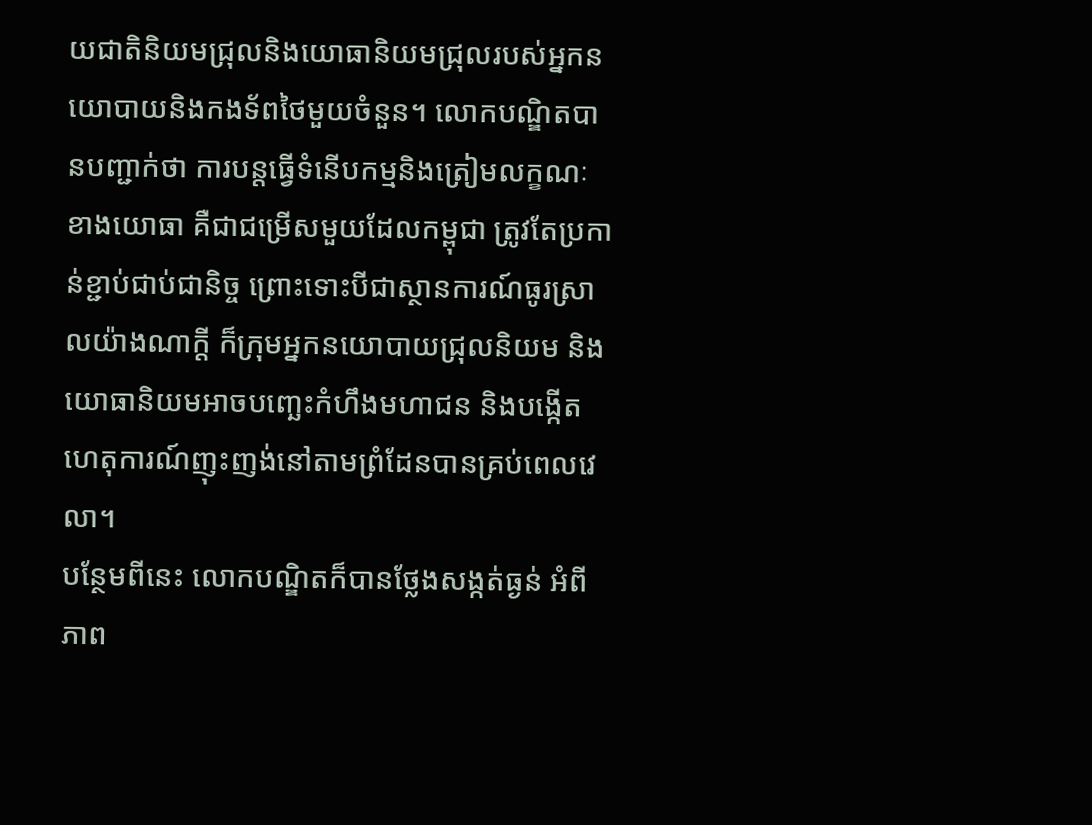យជាតិនិយមជ្រុលនិងយោធានិយមជ្រុលរបស់អ្នកនយោបាយនិងកងទ័ពថៃមួយចំនួន។ លោកបណ្ឌិតបានបញ្ជាក់ថា ការបន្តធ្វើទំនើបកម្មនិងត្រៀមលក្ខណៈខាងយោធា គឺជាជម្រើសមួយដែលកម្ពុជា ត្រូវតែប្រកាន់ខ្ជាប់ជាប់ជានិច្ច ព្រោះទោះបីជាស្ថានការណ៍ធូរស្រាលយ៉ាងណាក្ដី ក៏ក្រុមអ្នកនយោបាយជ្រុលនិយម និងយោធានិយមអាចបញ្ឆេះកំហឹងមហាជន និងបង្កើតហេតុការណ៍ញុះញង់នៅតាមព្រំដែនបានគ្រប់ពេលវេលា។
បន្ថែមពីនេះ លោកបណ្ឌិតក៏បានថ្លែងសង្កត់ធ្ងន់ អំពីភាព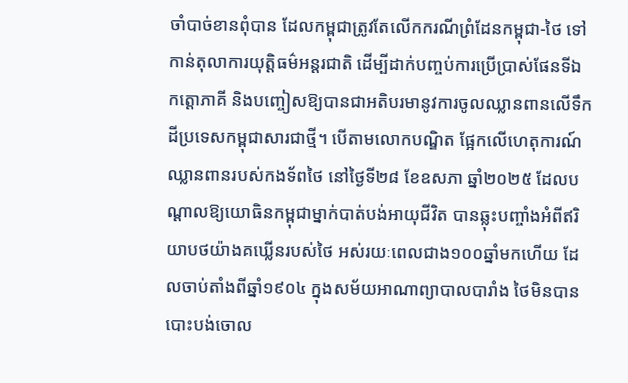ចាំបាច់ខានពុំបាន ដែលកម្ពុជាត្រូវតែលើកករណីព្រំដែនកម្ពុជា-ថៃ ទៅកាន់តុលាការយុត្តិធម៌អន្តរជាតិ ដើម្បីដាក់បញ្ចប់ការប្រើប្រាស់ផែនទីឯកត្តោភាគី និងបញ្ចៀសឱ្យបានជាអតិបរមានូវការចូលឈ្លានពានលើទឹកដីប្រទេសកម្ពុជាសារជាថ្មី។ បើតាមលោកបណ្ឌិត ផ្អែកលើហេតុការណ៍ឈ្លានពានរបស់កងទ័ពថៃ នៅថ្ងៃទី២៨ ខែឧសភា ឆ្នាំ២០២៥ ដែលបណ្ដាលឱ្យយោធិនកម្ពុជាម្នាក់បាត់បង់អាយុជីវិត បានឆ្លុះបញ្ចាំងអំពីឥរិយាបថយ៉ាងគឃ្លើនរបស់ថៃ អស់រយៈពេលជាង១០០ឆ្នាំមកហើយ ដែលចាប់តាំងពីឆ្នាំ១៩០៤ ក្នុងសម័យអាណាព្យាបាលបារាំង ថៃមិនបានបោះបង់ចោល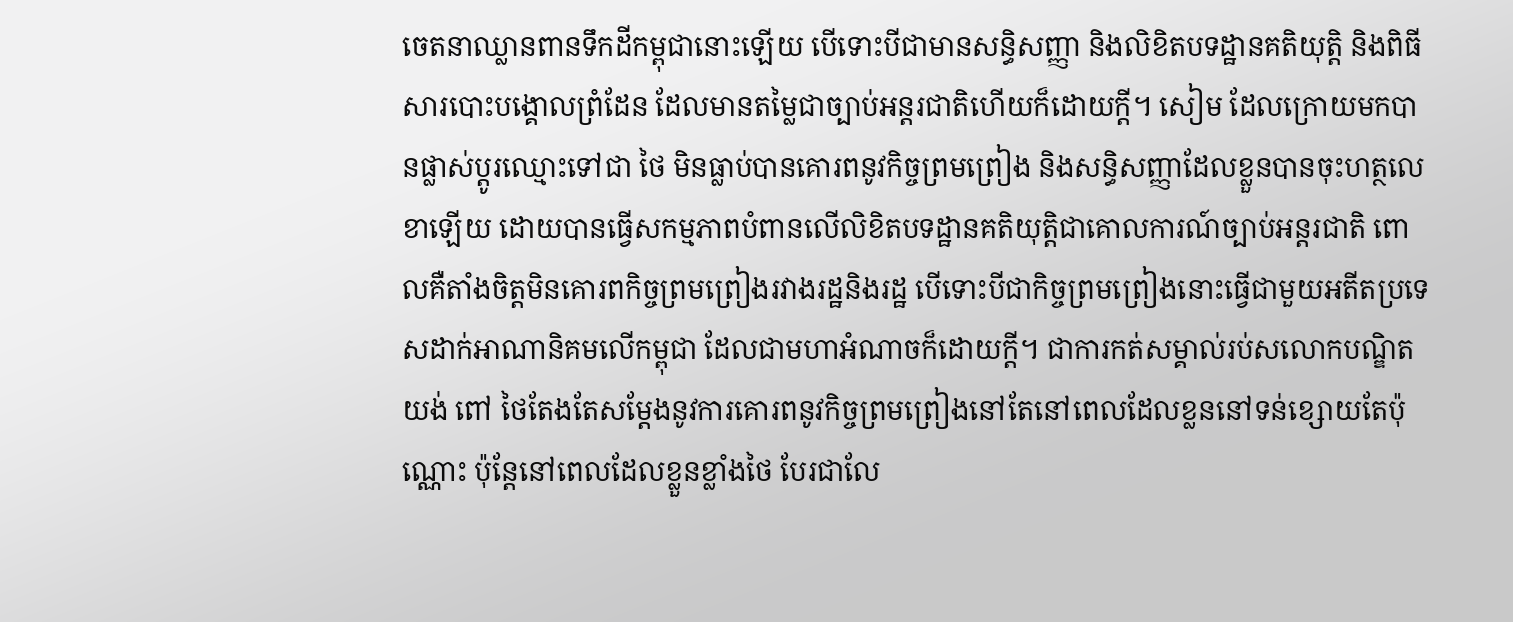ចេតនាឈ្លានពានទឹកដីកម្ពុជានោះឡើយ បើទោះបីជាមានសន្ធិសញ្ញា និងលិខិតបទដ្ឋានគតិយុត្តិ និងពិធីសារបោះបង្គោលព្រំដែន ដែលមានតម្លៃជាច្បាប់អន្តរជាតិហើយក៏ដោយក្ដី។ សៀម ដែលក្រោយមកបានផ្លាស់ប្ដូរឈ្មោះទៅជា ថៃ មិនធ្លាប់បានគោរពនូវកិច្ចព្រមព្រៀង និងសន្ធិសញ្ញាដែលខ្លួនបានចុះហត្ថលេខាឡើយ ដោយបានធ្វើសកម្មភាពបំពានលើលិខិតបទដ្ឋានគតិយុត្តិជាគោលការណ៍ច្បាប់អន្តរជាតិ ពោលគឺតាំងចិត្តមិនគោរពកិច្ចព្រមព្រៀងរវាងរដ្ឋនិងរដ្ឋ បើទោះបីជាកិច្ចព្រមព្រៀងនោះធ្វើជាមួយអតីតប្រទេសដាក់អាណានិគមលើកម្ពុជា ដែលជាមហាអំណាចក៏ដោយក្ដី។ ជាការកត់សម្គាល់រប់សលោកបណ្ឌិត យង់ ពៅ ថៃតែងតែសម្ដែងនូវការគោរពនូវកិច្ចព្រមព្រៀងនៅតែនៅពេលដែលខ្លននៅទន់ខ្សោយតែប៉ុណ្ណោះ ប៉ុន្តែនៅពេលដែលខ្លួនខ្លាំងថៃ បែរជាលែ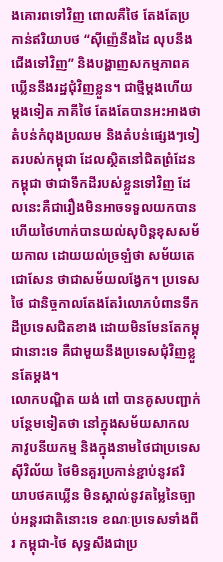ងគោរពទៅវិញ ពោលគឺថៃ តែងតែប្រកាន់ឥរិយាបថ “ស៊ីញ៉េនឹងដៃ លុបនឹងជើងទៅវិញ” និងបង្ហាញសកម្មភាពគឃ្លើននឹងរដ្ឋជុំវិញខ្លួន។ ជាថ្មីម្ដងហើយម្ដងទៀត ភាគីថៃ តែងតែបានអះអាងថា តំបន់កំពុងប្រឈម និងតំបន់ផ្សេងៗទៀតរបស់កម្ពុជា ដែលស្ថិតនៅជិតព្រំដែនកម្ពុជា ថាជាទឹកដីរបស់ខ្លួនទៅវិញ ដែលនេះគឺជារឿងមិនអាចទទួលយកបាន ហើយថៃហាក់បានយល់សុបិន្តខុសសម័យកាល ដោយយល់ច្រឡំថា សម័យតេជោសែន ថាជាសម័យលង្វែក។ ប្រទេសថៃ ជានិច្ចកាលតែងតែរំលោភបំពានទឹកដីប្រទេសជិតខាង ដោយមិនមែនតែកម្ពុជានោះទេ គឺជាមួយនឹងប្រទេសជុំវិញខ្លួនតែម្ដង។
លោកបណ្ឌិត យង់ ពៅ បានគូសបញ្ជាក់បន្ថែមទៀតថា នៅក្នុងសម័យសាកលភាវូបនីយកម្ម និងក្នុងនាមថៃជាប្រទេសស៊ីវិល័យ ថៃមិនគួរប្រកាន់ខ្ជាប់នូវឥរិយាបថគឃ្លើន មិនស្គាល់នូវតម្លៃនៃច្បាប់អន្តរជាតិនោះទេ ខណៈប្រទេសទាំងពីរ កម្ពុជា-ថៃ សុទ្ធសឹងជាប្រ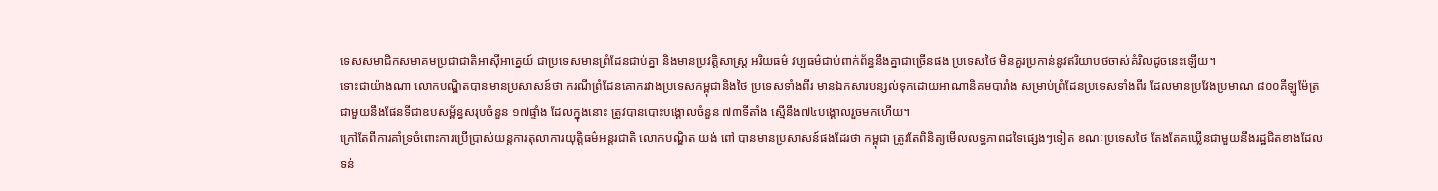ទេសសមាជិកសមាគមប្រជាជាតិអាស៊ីអាគ្នេយ៍ ជាប្រទេសមានព្រំដែនជាប់គ្នា និងមានប្រវត្តិសាស្ត្រ អរិយធម៌ វប្បធម៌ជាប់ពាក់ព័ន្ធនឹងគ្នាជាច្រើនផង ប្រទេសថៃ មិនគួរប្រកាន់នូវឥរិយាបថចាស់គំរិលដូចនេះឡើយ។
ទោះជាយ៉ាងណា លោកបណ្ឌិតបានមានប្រសាសន៍ថា ករណីព្រំដែនគោករវាងប្រទេសកម្ពុជានិងថៃ ប្រទេសទាំងពីរ មានឯកសារបន្សល់ទុកដោយអាណានិគមបារាំង សម្រាប់ព្រំដែនប្រទេសទាំងពីរ ដែលមានប្រវែងប្រមាណ ៨០០គីឡូម៉ែត្រ ជាមួយនឹងផែនទីជាឧបសម្ព័ន្ធសរុបចំនួន ១៧ផ្ទាំង ដែលក្នុងនោះ ត្រូវបានបោះបង្គោលចំនួន ៧៣ទីតាំង ស្មើនឹង៧៤បង្គោលរួចមកហើយ។
ក្រៅតែពីការគាំទ្រចំពោះការប្រើប្រាស់យន្តការតុលាការយុត្តិធម៌អន្តរជាតិ លោកបណ្ឌិត យង់ ពៅ បានមានប្រសាសន៍ផងដែរថា កម្ពុជា ត្រូវតែពិនិត្យមើលលទ្ធភាពដទៃផ្សេងៗទៀត ខណៈប្រទេសថៃ តែងតែគឃ្លើនជាមួយនឹងរដ្ឋជិតខាងដែលទន់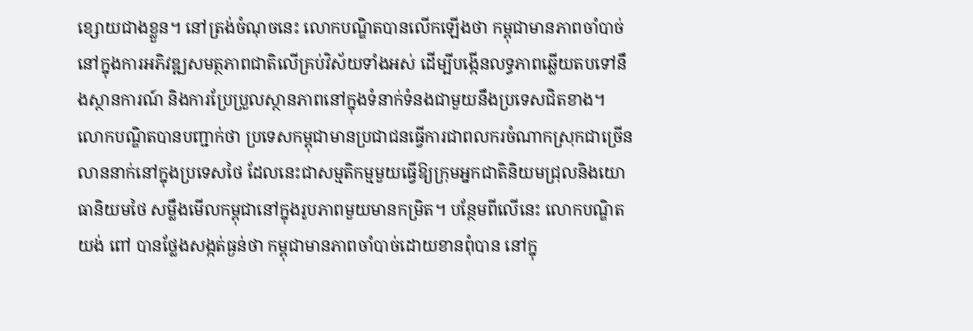ខ្សោយជាងខ្លួន។ នៅត្រង់ចំណុចនេះ លោកបណ្ឌិតបានលើកឡើងថា កម្ពុជាមានភាពចាំបាច់នៅក្នុងការអភិវឌ្ឍសមត្ថភាពជាតិលើគ្រប់វិស័យទាំងអស់ ដើម្បីបង្កើនលទ្ធភាពឆ្លើយតបទៅនឹងស្ថានការណ៍ និងការប្រែប្រួលស្ថានភាពនៅក្នុងទំនាក់ទំនងជាមួយនឹងប្រទេសជិតខាង។ លោកបណ្ឌិតបានបញ្ជាក់ថា ប្រទេសកម្ពុជាមានប្រជាជនធ្វើការជាពលករចំណាកស្រុកជាច្រើនលាននាក់នៅក្នុងប្រទេសថៃ ដែលនេះជាសម្មតិកម្មមួយធ្វើឱ្យក្រុមអ្នកជាតិនិយមជ្រុលនិងយោធានិយមថៃ សម្លឹងមើលកម្ពុជានៅក្នុងរូបភាពមួយមានកម្រិត។ បន្ថែមពីលើនេះ លោកបណ្ឌិត យង់ ពៅ បានថ្លែងសង្កត់ធ្ងន់ថា កម្ពុជាមានភាពចាំបាច់ដោយខានពុំបាន នៅក្នុ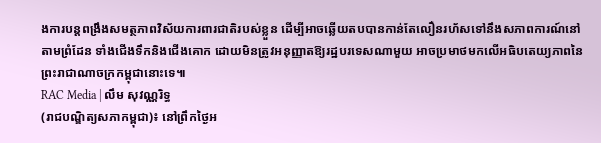ងការបន្តពង្រឹងសមត្ថភាពវិស័យការពារជាតិរបស់ខ្លួន ដើម្បីអាចឆ្លើយតបបានកាន់តែលឿនរហ័សទៅនឹងសភាពការណ៍នៅតាមព្រំដែន ទាំងជើងទឹកនិងជើងគោក ដោយមិនត្រូវអនុញ្ញាតឱ្យរដ្ឋបរទេសណាមួយ អាចប្រមាថមកលើអធិបតេយ្យភាពនៃព្រះរាជាណាចក្រកម្ពុជានោះទេ៕
RAC Media | លឹម សុវណ្ណរិទ្ធ
(រាជបណ្ឌិត្យសភាកម្ពុជា)៖ នៅព្រឹកថ្ងៃអ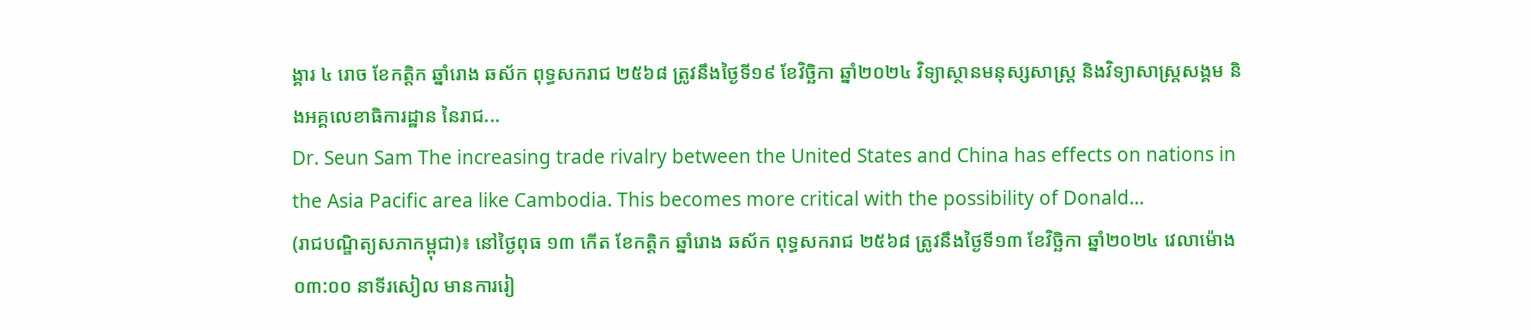ង្គារ ៤ រោច ខែកត្ដិក ឆ្នាំរោង ឆស័ក ពុទ្ធសករាជ ២៥៦៨ ត្រូវនឹងថ្ងៃទី១៩ ខែវិច្ឆិកា ឆ្នាំ២០២៤ វិទ្យាស្ថានមនុស្សសាស្ត្រ និងវិទ្យាសាស្ត្រសង្គម និងអគ្គលេខាធិការដ្ឋាន នៃរាជ...
Dr. Seun Sam The increasing trade rivalry between the United States and China has effects on nations in the Asia Pacific area like Cambodia. This becomes more critical with the possibility of Donald...
(រាជបណ្ឌិត្យសភាកម្ពុជា)៖ នៅថ្ងៃពុធ ១៣ កើត ខែកត្ដិក ឆ្នាំរោង ឆស័ក ពុទ្ធសករាជ ២៥៦៨ ត្រូវនឹងថ្ងៃទី១៣ ខែវិច្ឆិកា ឆ្នាំ២០២៤ វេលាម៉ោង ០៣:០០ នាទីរសៀល មានការរៀ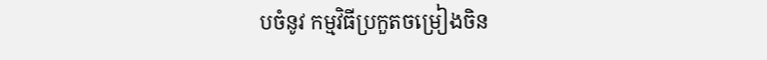បចំនូវ កម្មវិធីប្រកួតចម្រៀងចិន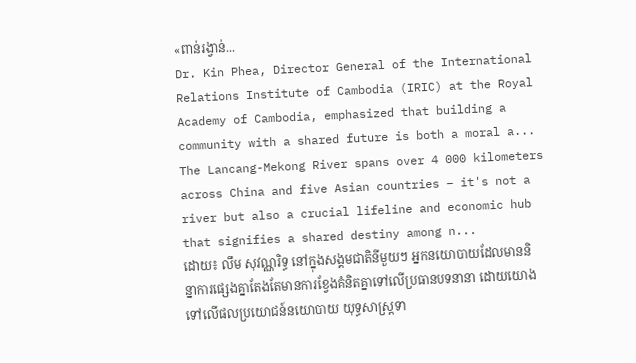«ពាន់រង្វាន់...
Dr. Kin Phea, Director General of the International Relations Institute of Cambodia (IRIC) at the Royal Academy of Cambodia, emphasized that building a community with a shared future is both a moral a...
The Lancang-Mekong River spans over 4 000 kilometers across China and five Asian countries – it's not a river but also a crucial lifeline and economic hub that signifies a shared destiny among n...
ដោយ៖ លឹម សុវណ្ណរិទ្ធ នៅក្នុងសង្គមជាតិនីមួយៗ អ្នកនយោបាយដែលមាននិន្នាការផ្សេងគ្នាតែងតែមានការខ្វែងគំនិតគ្នាទៅលើប្រធានបទនានា ដោយយោងទៅលើផលប្រយោជន៍នយោបាយ យុទ្ធសាស្ត្រទា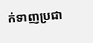ក់ទាញប្រជា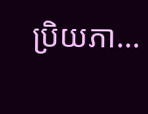ប្រិយភា...